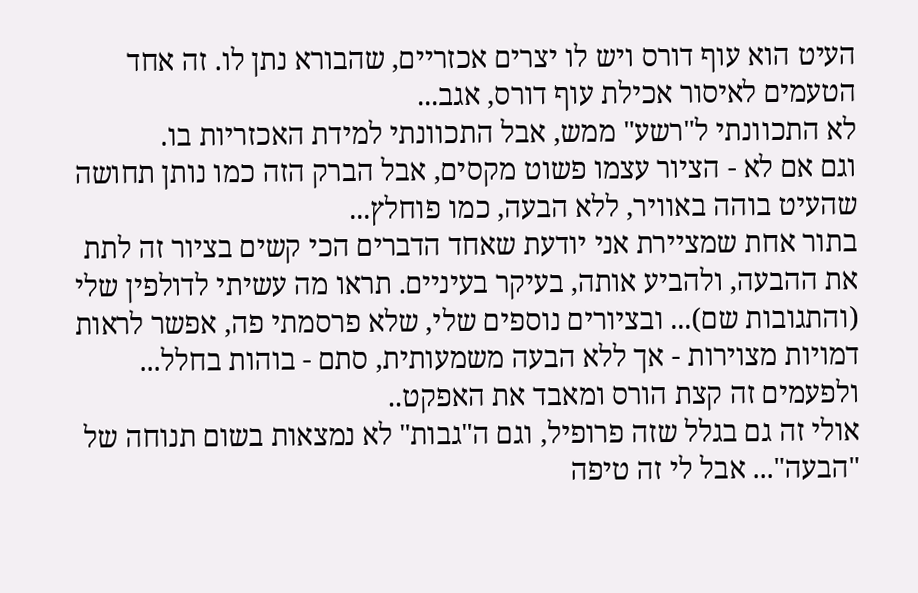העיט הוא עוף דורס ויש לו יצרים אכזריים, שהבורא נתן לו. זה אחד הטעמים לאיסור אכילת עוף דורס, אגב...
לא התכוונתי ל"רשע" ממש, אבל התכוונתי למידת האכזריות בו.
וגם אם לא - הציור עצמו פשוט מקסים, אבל הברק הזה כמו נותן תחושה שהעיט בוהה באוויר, ללא הבעה, כמו פוחלץ...
בתור אחת שמציירת אני יודעת שאחד הדברים הכי קשים בציור זה לתת את ההבעה, ולהביע אותה, בעיקר בעיניים. תראו מה עשיתי לדולפין שלי (והתגובות שם)... ובציורים נוספים שלי, שלא פרסמתי פה, אפשר לראות דמויות מצוירות - אך ללא הבעה משמעותית, סתם - בוהות בחלל... ולפעמים זה קצת הורס ומאבד את האפקט..
אולי זה גם בגלל שזה פרופיל, וגם ה"גבות" לא נמצאות בשום תנוחה של "הבעה"... אבל לי זה טיפה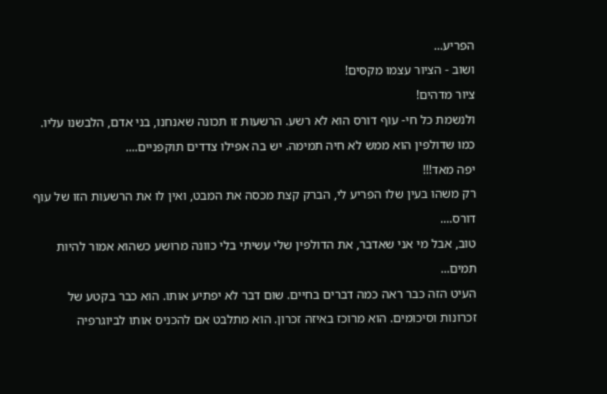הפריע...
ושוב - הציור עצמו מקסים!
ציור מדהים!
ולנשמת כל חי- עוף דורס הוא לא רשע. הרשעות זו תכונה שאנחנו, בני אדם, הלבשנו עליו. כמו שדולפין הוא ממש לא חיה תמימה. יש בה אפילו צדדים תוקפניים....
יפה מאד!!!
רק משהו בעין שלו הפריע לי, הברק קצת מכסה את המבט, ואין לו את הרשעות הזו של עוף דורס....
טוב, אבל מי אני שאדבר, את הדולפין שלי עשיתי בלי כוונה מרושע כשהוא אמור להיות תמים...
העיט הזה כבר ראה כמה דברים בחיים. שום דבר לא יפתיע אותו. הוא כבר בקטע של זכרונות וסיכומים. הוא מרוכז באיזה זכרון. הוא מתלבט אם להכניס אותו לביוגרפיה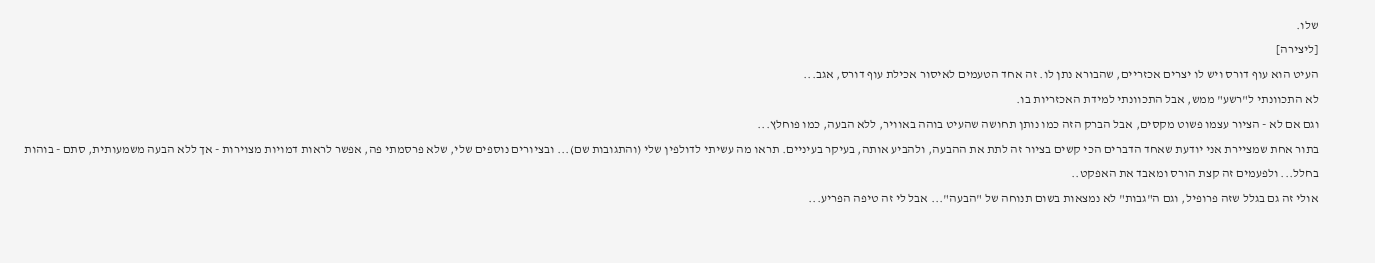שלו.
[ליצירה]
העיט הוא עוף דורס ויש לו יצרים אכזריים, שהבורא נתן לו. זה אחד הטעמים לאיסור אכילת עוף דורס, אגב...
לא התכוונתי ל"רשע" ממש, אבל התכוונתי למידת האכזריות בו.
וגם אם לא - הציור עצמו פשוט מקסים, אבל הברק הזה כמו נותן תחושה שהעיט בוהה באוויר, ללא הבעה, כמו פוחלץ...
בתור אחת שמציירת אני יודעת שאחד הדברים הכי קשים בציור זה לתת את ההבעה, ולהביע אותה, בעיקר בעיניים. תראו מה עשיתי לדולפין שלי (והתגובות שם)... ובציורים נוספים שלי, שלא פרסמתי פה, אפשר לראות דמויות מצוירות - אך ללא הבעה משמעותית, סתם - בוהות בחלל... ולפעמים זה קצת הורס ומאבד את האפקט..
אולי זה גם בגלל שזה פרופיל, וגם ה"גבות" לא נמצאות בשום תנוחה של "הבעה"... אבל לי זה טיפה הפריע...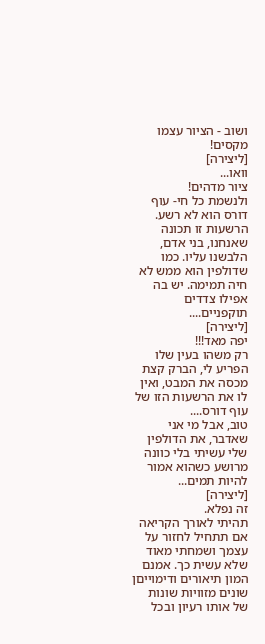ושוב - הציור עצמו מקסים!
[ליצירה]
וואו...
ציור מדהים!
ולנשמת כל חי- עוף דורס הוא לא רשע. הרשעות זו תכונה שאנחנו, בני אדם, הלבשנו עליו. כמו שדולפין הוא ממש לא חיה תמימה. יש בה אפילו צדדים תוקפניים....
[ליצירה]
יפה מאד!!!
רק משהו בעין שלו הפריע לי, הברק קצת מכסה את המבט, ואין לו את הרשעות הזו של עוף דורס....
טוב, אבל מי אני שאדבר, את הדולפין שלי עשיתי בלי כוונה מרושע כשהוא אמור להיות תמים...
[ליצירה]
זה נפלא.
תהיתי לאורך הקריאה אם תתחיל לחזור על עצמך ושמחתי מאוד שלא עשית כך. אמנם המון תיאורים ודימוייםן שונים מזוויות שונות של אותו רעיון ובכל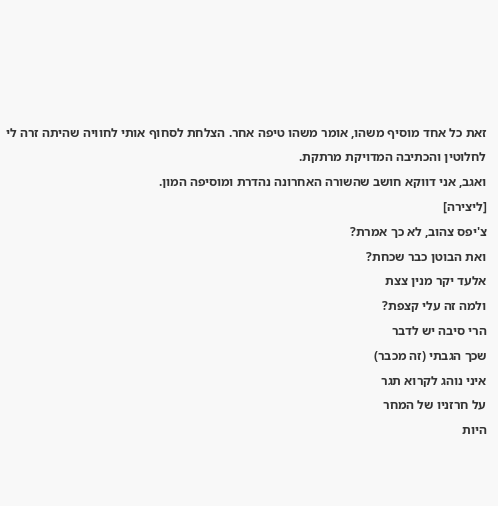זאת כל אחד מוסיף משהו, אומר משהו טיפה אחר. הצלחת לסחוף אותי לחוויה שהיתה זרה לי לחלוטין והכתיבה המדויקת מרתקת.
ואגב, אני דווקא חושב שהשורה האחרונה נהדרת ומוסיפה המון.
[ליצירה]
צ'יפס צהוב, לא כך אמרת?
ואת הבוטן כבר שכחת?
אלעד יקר מנין צצת
ולמה זה עלי קצפת?
הרי סיבה יש לדבר
שכך הגבתי (זה מכבר)
איני נוהג לקרוא תגר
על חרזניו של המחר
היות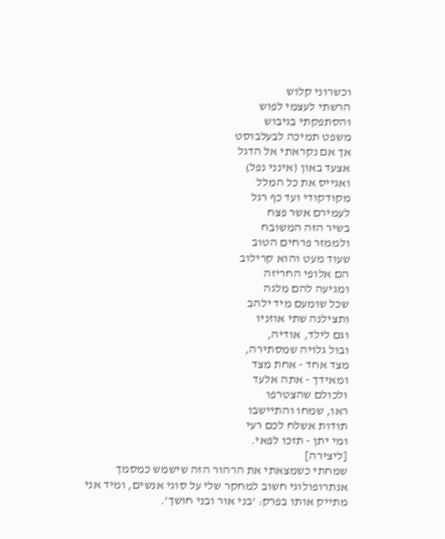וכשרוני קלוש
הרשתי לעצמי לפוש
והסתפקתי בגיבוש
משפט תמיכה לבעלבוסט
אך אם נקראתי אל הדגל
אצעד באון (אינני נפל)
ואגייס את כל המלל
מקודקודי ועד כף רגל
לעמירם אשר פצח
בשיר הזה המשובח
ולממזר פרחים הטוב
שעוד מעט והוא קרילוב
הם אלופי החריזה
ומגיעה להם מלגה
שכל שומעם מיד ילהב
ותצילנה שתי אוזניו
וגם לילד, אודיה,
ובול גלויה שמסתירה,
מצד אחד - אחת מצד
ומאידך - אתה אלעד
ולכולם שהצטרפו
ראו, שמחו והתיישבו
תודות אשלח לכם רעי
ומי יתן - תזכו לפאי.
[ליצירה]
שמחתי כשמצאתי את הרהור הזה שישמש כמסמך אנתרופולוגי חשוב למחקר שלי על סוגי אנשים, ומיד אני מתייק אותו בפרק: 'בני אור ובני חושך'.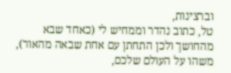וברצינות,
טל, כתוב נהדר וממחיש לי (כאחד שבא מהחושך ולכן התחתן עם אחת שבאה מהאור), משהו על העולם שלכם,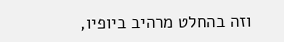וזה בהחלט מרהיב ביופיו,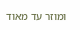ומוזר עד מאוד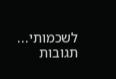לשכמותי...
תגובות